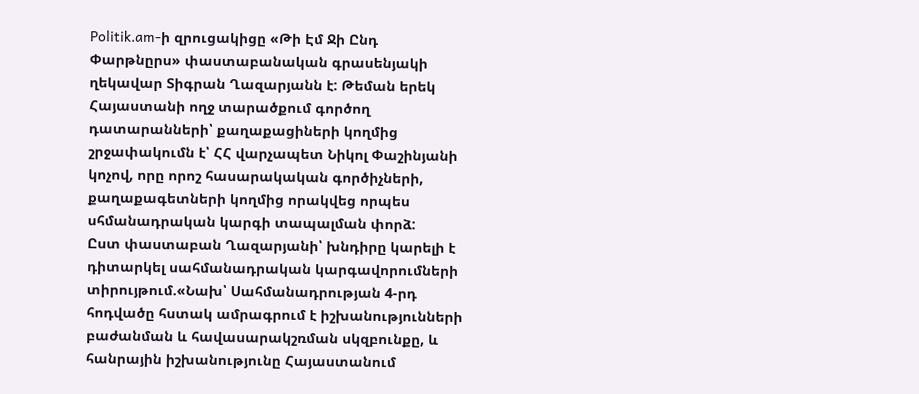Politik.am-ի զրուցակիցը «Թի Էմ Ջի Ընդ Փարթնըրս» փաստաբանական գրասենյակի ղեկավար Տիգրան Ղազարյանն է: Թեման երեկ Հայաստանի ողջ տարածքում գործող դատարանների՝ քաղաքացիների կողմից շրջափակումն է՝ ՀՀ վարչապետ Նիկոլ Փաշինյանի կոչով, որը որոշ հասարակական գործիչների, քաղաքագետների կողմից որակվեց որպես սհմանադրական կարգի տապալման փորձ:
Ըստ փաստաբան Ղազարյանի՝ խնդիրը կարելի է դիտարկել սահմանադրական կարգավորումների տիրույթում.«Նախ՝ Սահմանադրության 4-րդ հոդվածը հստակ ամրագրում է իշխանությունների բաժանման և հավասարակշռման սկզբունքը, և հանրային իշխանությունը Հայաստանում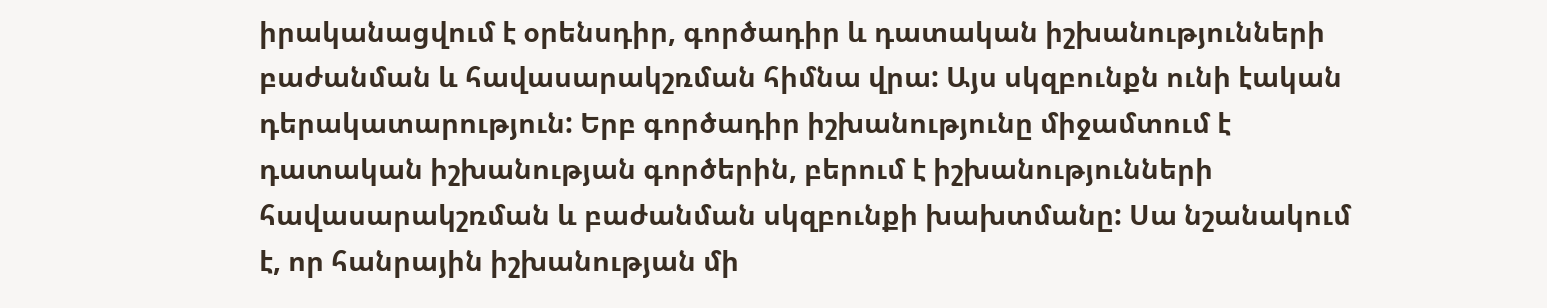իրականացվում է օրենսդիր, գործադիր և դատական իշխանությունների բաժանման և հավասարակշռման հիմնա վրա: Այս սկզբունքն ունի էական դերակատարություն: Երբ գործադիր իշխանությունը միջամտում է դատական իշխանության գործերին, բերում է իշխանությունների հավասարակշռման և բաժանման սկզբունքի խախտմանը: Սա նշանակում է, որ հանրային իշխանության մի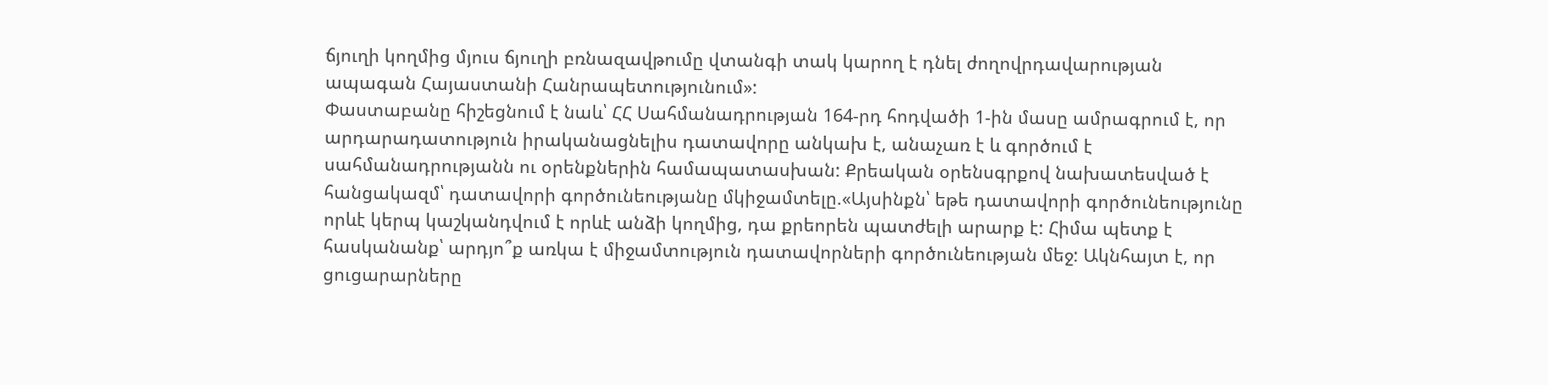ճյուղի կողմից մյուս ճյուղի բռնազավթումը վտանգի տակ կարող է դնել ժողովրդավարության ապագան Հայաստանի Հանրապետությունում»:
Փաստաբանը հիշեցնում է նաև՝ ՀՀ Սահմանադրության 164-րդ հոդվածի 1-ին մասը ամրագրում է, որ արդարադատություն իրականացնելիս դատավորը անկախ է, անաչառ է և գործում է սահմանադրությանն ու օրենքներին համապատասխան: Քրեական օրենսգրքով նախատեսված է հանցակազմ՝ դատավորի գործունեությանը մկիջամտելը.«Այսինքն՝ եթե դատավորի գործունեությունը որևէ կերպ կաշկանդվում է որևէ անձի կողմից, դա քրեորեն պատժելի արարք է: Հիմա պետք է հասկանանք՝ արդյո՞ք առկա է միջամտություն դատավորների գործունեության մեջ: Ակնհայտ է, որ ցուցարարները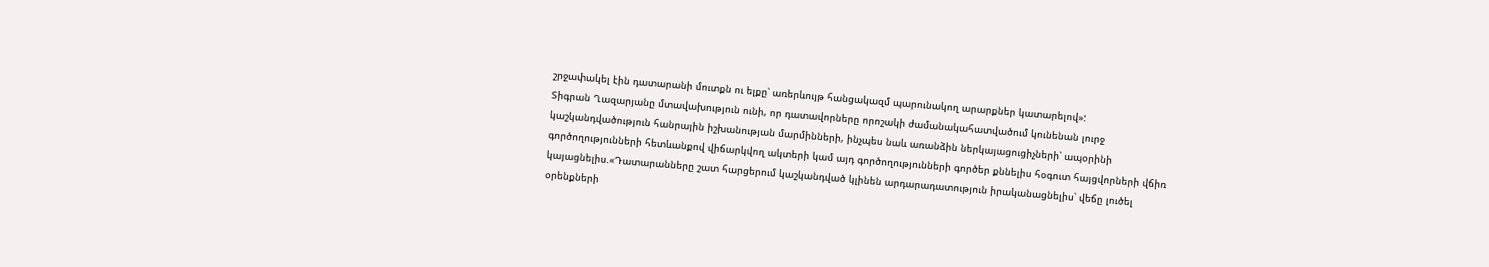շրջափակել էին դատարանի մուտքն ու ելքը՝ առերևույթ հանցակազմ պարունակող արարքներ կատարելով»:
Տիգրան Ղազարյանը մտավախություն ունի, որ դատավորները որոշակի ժամանակահատվածում կունենան լուրջ կաշկանդվածություն հանրային իշխանության մարմինների, ինչպես նաև առանձին ներկայացուցիչների՝ ապօրինի գործողությունների հետևանքով վիճարկվող ակտերի կամ այդ գործողությունների գործեր քննելիս հօգուտ հայցվորների վճիռ կայացնելիս.«Դատարանները շատ հարցերում կաշկանդված կլինեն արդարադատություն իրականացնելիս՝ վեճը լուծել օրենքների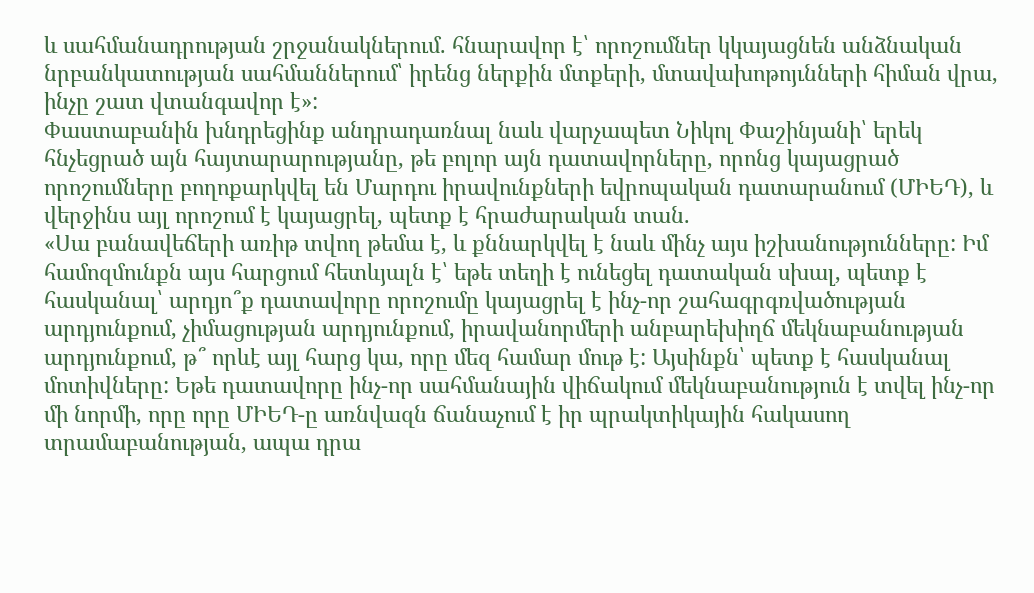և սահմանադրության շրջանակներում. հնարավոր է՝ որոշումներ կկայացնեն անձնական նրբանկատության սահմաններում՝ իրենց ներքին մտքերի, մտավախոթոյւնների հիման վրա, ինչը շատ վտանգավոր է»:
Փաստաբանին խնդրեցինք անդրադառնալ նաև վարչապետ Նիկոլ Փաշինյանի՝ երեկ հնչեցրած այն հայտարարությանը, թե բոլոր այն դատավորները, որոնց կայացրած որոշումները բողոքարկվել են Մարդու իրավունքների եվրոպական դատարանում (ՄԻԵԴ), և վերջինս այլ որոշում է կայացրել, պետք է հրաժարական տան.
«Սա բանավեճերի առիթ տվող թեմա է, և քննարկվել է նաև մինչ այս իշխանությունները: Իմ համոզմունքն այս հարցում հետևյալն է՝ եթե տեղի է ունեցել դատական սխալ, պետք է հասկանալ՝ արդյո՞ք դատավորը որոշումը կայացրել է ինչ-որ շահագրգռվածության արդյունքում, չիմացության արդյունքում, իրավանորմերի անբարեխիղճ մեկնաբանության արդյունքում, թ՞ որևէ այլ հարց կա, որը մեզ համար մութ է: Այսինքն՝ պետք է հասկանալ մոտիվները: Եթե դատավորը ինչ-որ սահմանային վիճակում մեկնաբանություն է տվել ինչ-որ մի նորմի, որը որը ՄԻԵԴ-ը առնվազն ճանաչում է իր պրակտիկային հակասող տրամաբանության, ապա դրա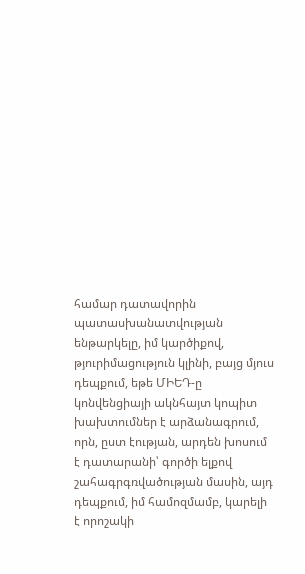համար դատավորին պատասխանատվության ենթարկելը, իմ կարծիքով, թյուրիմացություն կլինի, բայց մյուս դեպքում, եթե ՄԻԵԴ-ը կոնվենցիայի ակնհայտ կոպիտ խախտումներ է արձանագրում, որն, ըստ էության, արդեն խոսում է դատարանի՝ գործի ելքով շահագրգռվածության մասին, այդ դեպքում, իմ համոզմամբ, կարելի է որոշակի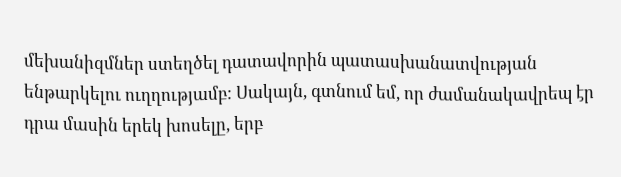մեխանիզմներ ստեղծել դատավորին պատասխանատվության ենթարկելու ուղղությամբ: Սակայն, գտնում եմ, որ ժամանակավրեպ էր դրա մասին երեկ խոսելը, երբ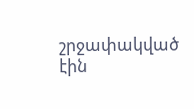շրջափակված էին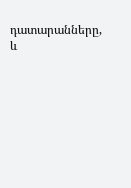դատարանները, և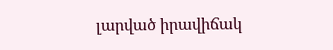լարված իրավիճակ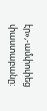էր»,-ամփոփեց փաստաբանը: